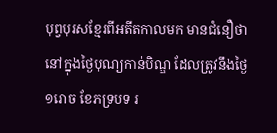បុព្វបុរសខ្មែរពីអតីតកាលមក មានជំនឿថា នៅក្នុងថ្ងៃបុណ្យកាន់បិណ្ឌ ដែលត្រូវនឹងថ្ងៃ១រោច ខែភទ្របទ រ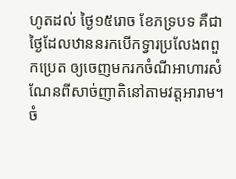ហូតដល់ ថ្ងៃ១៥រោច ខែភទ្របទ គឺជាថ្ងៃដែលឋាននរកបើកទ្វារប្រលែងពពួកប្រេត ឲ្យចេញមករកចំណីអាហារសំណែនពីសាច់ញាតិនៅតាមវត្តអារាម។
ចំ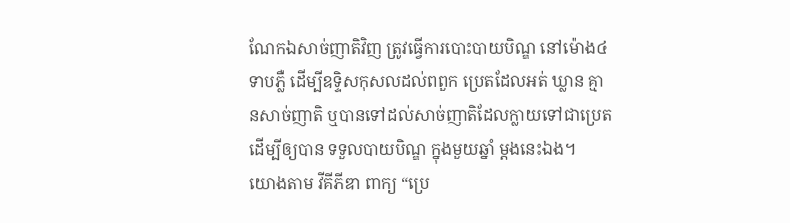ណែកឯសាច់ញាតិវិញ ត្រូវធ្វើការបោះបាយបិណ្ឌ នៅម៉ោង៤ទាបភ្លឺ ដើម្បីឧទ្ទិសកុសលដល់ពពួក ប្រេតដែលអត់ ឃ្លាន គ្មានសាច់ញាតិ ឬបានទៅដល់សាច់ញាតិដែលក្លាយទៅជាប្រេត ដើម្បីឲ្យបាន ទទួលបាយបិណ្ឌ ក្នុងមួយឆ្នាំ ម្តងនេះឯង។
យោងតាម វីគីភីឌា ពាក្យ “ប្រេ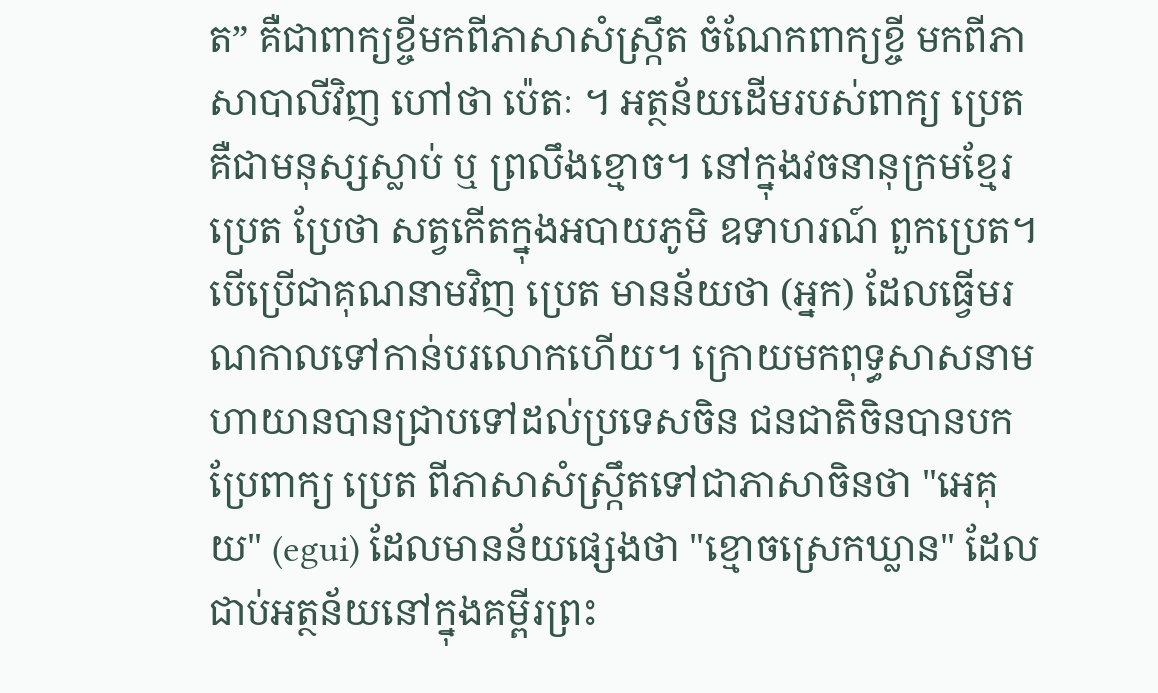ត” គឺជាពាក្យខ្ចីមកពីភាសាសំស្ក្រឹត ចំណែកពាក្យខ្ចី មកពីភាសាបាលីវិញ ហៅថា ប៉េតៈ ។ អត្ថន័យដើមរបស់ពាក្យ ប្រេត គឺជាមនុស្សស្លាប់ ឬ ព្រលឹងខ្មោច។ នៅក្នុងវចនានុក្រមខ្មែរ ប្រេត ប្រែថា សត្វកើតក្នុងអបាយភូមិ ឧទាហរណ៍ ពួកប្រេត។ បើប្រើជាគុណនាមវិញ ប្រេត មានន័យថា (អ្នក) ដែលធ្វើមរណកាលទៅកាន់បរលោកហើយ។ ក្រោយមកពុទ្ធសាសនាមហាយានបានជ្រាបទៅដល់ប្រទេសចិន ជនជាតិចិនបានបកប្រែពាក្យ ប្រេត ពីភាសាសំស្ក្រឹតទៅជាភាសាចិនថា "អេគុយ" (egui) ដែលមានន័យផ្សេងថា "ខ្មោចស្រេកឃ្លាន" ដែលជាប់អត្ថន័យនៅក្នុងគម្ពីរព្រះ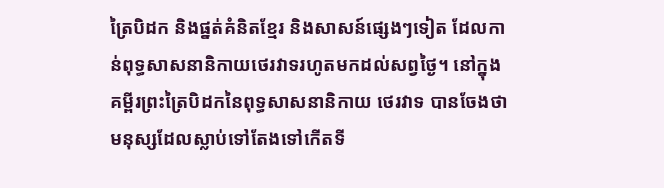ត្រៃបិដក និងផ្នត់គំនិតខ្មែរ និងសាសន៍ផ្សេងៗទៀត ដែលកាន់ពុទ្ធសាសនានិកាយថេរវាទរហូតមកដល់សព្វថ្ងៃ។ នៅក្នុងគម្ពីរព្រះត្រៃបិដកនៃពុទ្ធសាសនានិកាយ ថេរវាទ បានចែងថាមនុស្សដែលស្លាប់ទៅតែងទៅកើតទី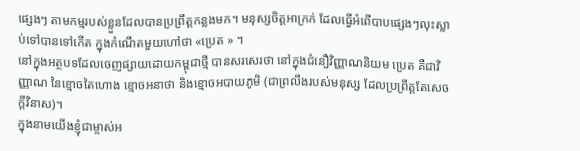ផ្សេងៗ តាមកម្មរបស់ខ្លួនដែលបានប្រព្រឹត្តកន្លងមក។ មនុស្សចិត្តអាក្រក់ ដែលធ្វើអំពើបាបផ្សេងៗលុះស្លាប់ទៅបានទៅកើត ក្នុងកំណើតមួយហៅថា «ប្រេត » ។
នៅក្នុងអត្ថបទដែលចេញផ្សាយដោយកម្ពុជាថ្មី បានសរសេរថា នៅក្នុងជំនឿវិញ្ញាណនិយម ប្រេត គឺជាវិញ្ញាណ នៃខ្មោចតៃហោង ខ្មោចអនាថា និងខ្មោចអបាយភូមិ (ជាព្រលឹងរបស់មនុស្ស ដែលប្រព្រឹត្តតែសេចក្តីវិនាស)។
ក្នុងនាមយើងខ្ញុំជាម្ចាស់អ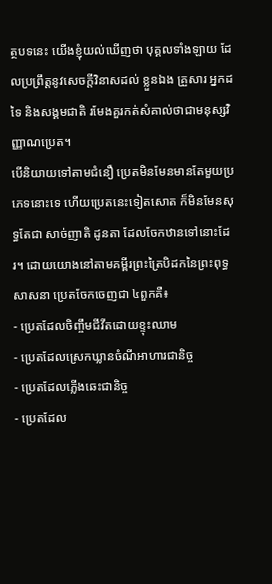ត្ថបទនេះ យើងខ្ញុំយល់ឃើញថា បុគ្គលទាំងឡាយ ដែលប្រព្រឹត្តនូវសេចក្តីវិនាសដល់ ខ្លួនឯង គ្រួសារ អ្នកដទៃ និងសង្គមជាតិ រមែងគួរកត់សំគាល់ថាជាមនុស្សវិញ្ញាណប្រេត។
បើនិយាយទៅតាមជំនឿ ប្រេតមិនមែនមានតែមួយប្រភេទនោះទេ ហើយប្រេតនេះទៀតសោត ក៏មិនមែនសុទ្ធតែជា សាច់ញាតិ ដូនតា ដែលចែកឋានទៅនោះដែរ។ ដោយយោងនៅតាមគម្ពីរព្រះត្រៃបិដកនៃព្រះពុទ្ធសាសនា ប្រេតចែកចេញជា ៤ពួកគឺ៖
- ប្រេតដែលចិញ្ចឹមជីវីតដោយខ្ទុះឈាម
- ប្រេតដែលស្រេកឃ្លានចំណីអាហារជានិច្ច
- ប្រេតដែលភ្លើងឆេះជានិច្ច
- ប្រេតដែល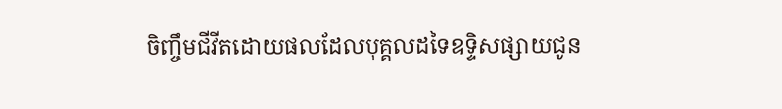ចិញ្ចឹមជីវីតដោយផលដែលបុគ្គលដទៃឧទ្ទិសផ្សាយជូន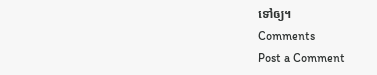ទៅឲ្យ។
Comments
Post a Comment